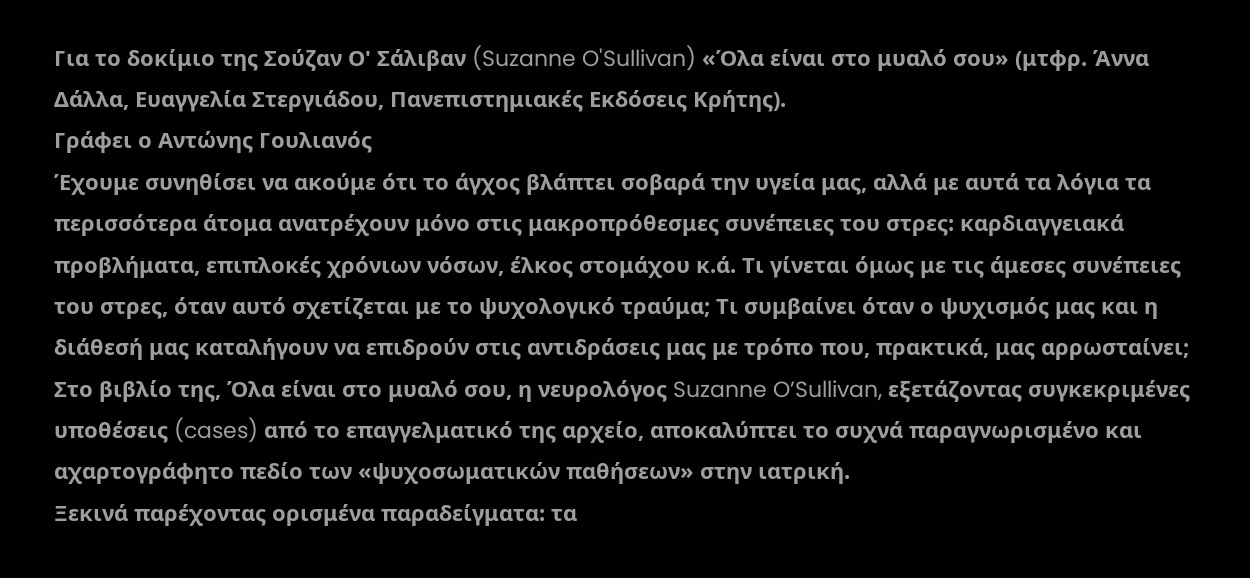Για το δοκίμιο της Σούζαν Ο' Σάλιβαν (Suzanne O'Sullivan) «Όλα είναι στο μυαλό σου» (μτφρ. Άννα Δάλλα, Ευαγγελία Στεργιάδου, Πανεπιστημιακές Εκδόσεις Κρήτης).
Γράφει ο Αντώνης Γουλιανός
Έχουμε συνηθίσει να ακούμε ότι το άγχος βλάπτει σοβαρά την υγεία μας, αλλά με αυτά τα λόγια τα περισσότερα άτομα ανατρέχουν μόνο στις μακροπρόθεσμες συνέπειες του στρες: καρδιαγγειακά προβλήματα, επιπλοκές χρόνιων νόσων, έλκος στομάχου κ.ά. Τι γίνεται όμως με τις άμεσες συνέπειες του στρες, όταν αυτό σχετίζεται με το ψυχολογικό τραύμα; Τι συμβαίνει όταν ο ψυχισμός μας και η διάθεσή μας καταλήγουν να επιδρούν στις αντιδράσεις μας με τρόπο που, πρακτικά, μας αρρωσταίνει;
Στο βιβλίο της, Όλα είναι στο μυαλό σου, η νευρολόγος Suzanne O’Sullivan, εξετάζοντας συγκεκριμένες υποθέσεις (cases) από το επαγγελματικό της αρχείο, αποκαλύπτει το συχνά παραγνωρισμένο και αχαρτογράφητο πεδίο των «ψυχοσωματικών παθήσεων» στην ιατρική.
Ξεκινά παρέχοντας ορισμένα παραδείγματα: τα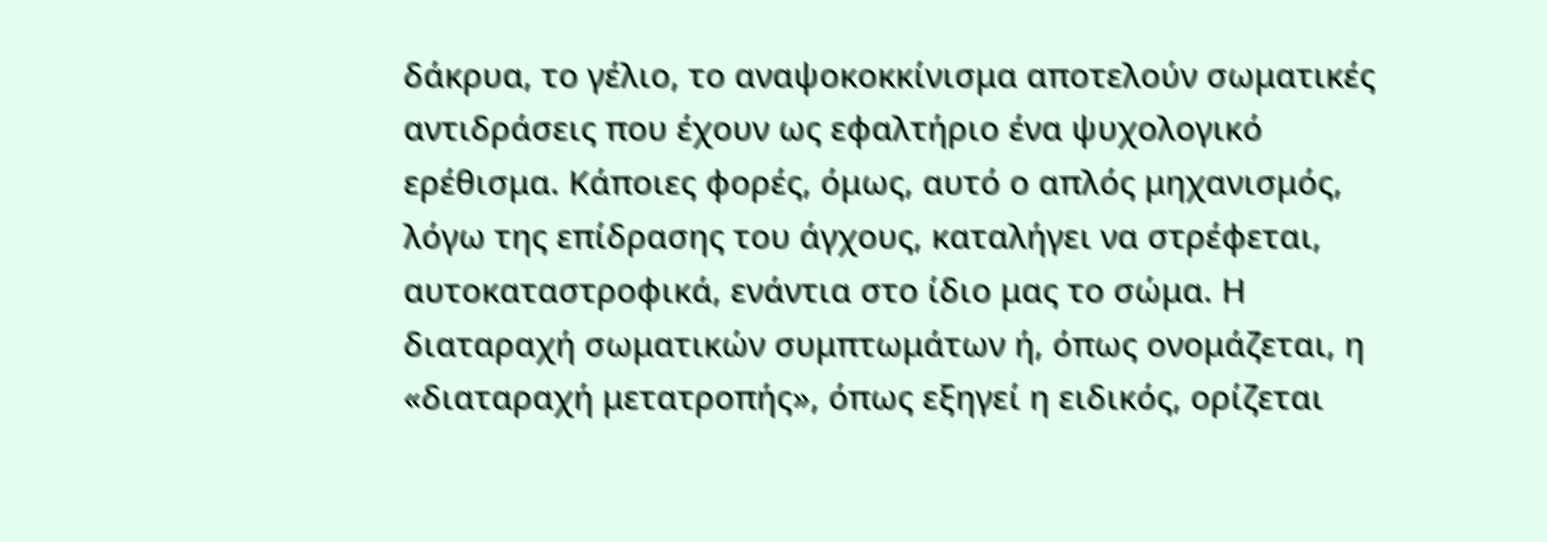δάκρυα, το γέλιο, το αναψοκοκκίνισμα αποτελούν σωματικές αντιδράσεις που έχουν ως εφαλτήριο ένα ψυχολογικό ερέθισμα. Κάποιες φορές, όμως, αυτό ο απλός μηχανισμός, λόγω της επίδρασης του άγχους, καταλήγει να στρέφεται, αυτοκαταστροφικά, ενάντια στο ίδιο μας το σώμα. Η διαταραχή σωματικών συμπτωμάτων ή, όπως ονομάζεται, η «διαταραχή μετατροπής», όπως εξηγεί η ειδικός, ορίζεται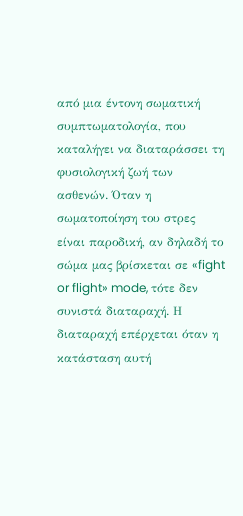από μια έντονη σωματική συμπτωματολογία, που καταλήγει να διαταράσσει τη φυσιολογική ζωή των ασθενών. Όταν η σωματοποίηση του στρες είναι παροδική, αν δηλαδή το σώμα μας βρίσκεται σε «fight or flight» mode, τότε δεν συνιστά διαταραχή. Η διαταραχή επέρχεται όταν η κατάσταση αυτή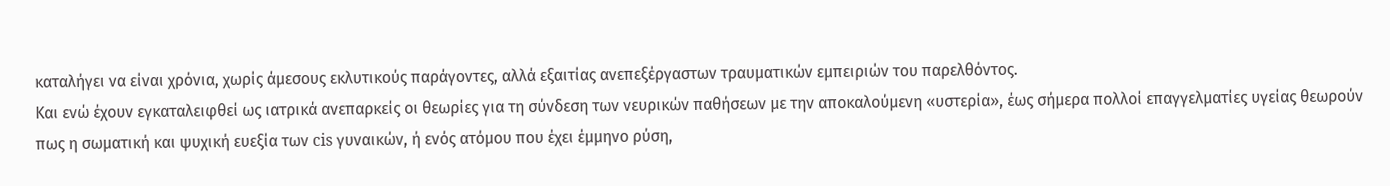καταλήγει να είναι χρόνια, χωρίς άμεσους εκλυτικούς παράγοντες, αλλά εξαιτίας ανεπεξέργαστων τραυματικών εμπειριών του παρελθόντος.
Και ενώ έχουν εγκαταλειφθεί ως ιατρικά ανεπαρκείς οι θεωρίες για τη σύνδεση των νευρικών παθήσεων με την αποκαλούμενη «υστερία», έως σήμερα πολλοί επαγγελματίες υγείας θεωρούν πως η σωματική και ψυχική ευεξία των cis γυναικών, ή ενός ατόμου που έχει έμμηνο ρύση,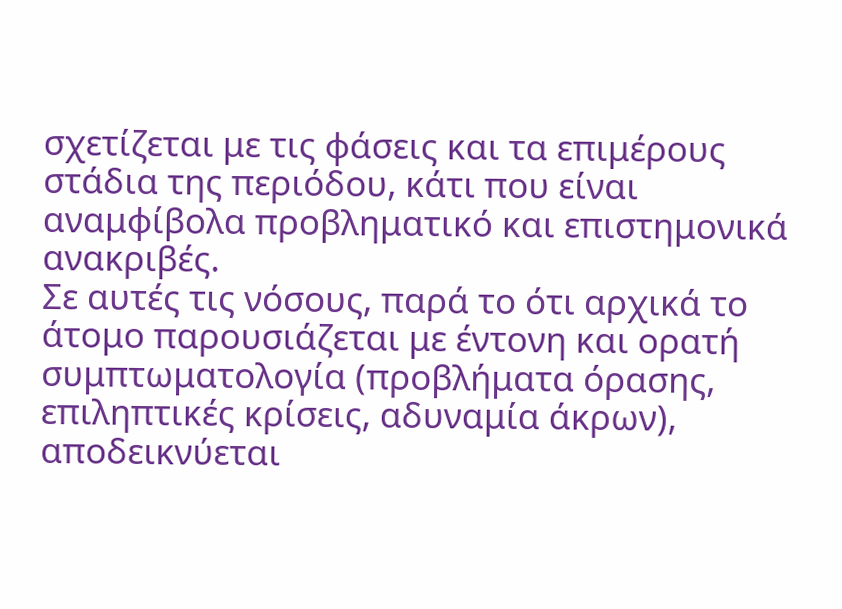σχετίζεται με τις φάσεις και τα επιμέρους στάδια της περιόδου, κάτι που είναι αναμφίβολα προβληματικό και επιστημονικά ανακριβές.
Σε αυτές τις νόσους, παρά το ότι αρχικά το άτομο παρουσιάζεται με έντονη και ορατή συμπτωματολογία (προβλήματα όρασης, επιληπτικές κρίσεις, αδυναμία άκρων), αποδεικνύεται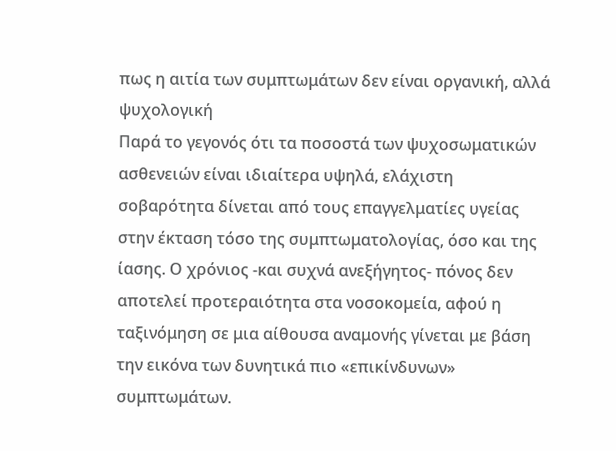πως η αιτία των συμπτωμάτων δεν είναι οργανική, αλλά ψυχολογική
Παρά το γεγονός ότι τα ποσοστά των ψυχοσωματικών ασθενειών είναι ιδιαίτερα υψηλά, ελάχιστη σοβαρότητα δίνεται από τους επαγγελματίες υγείας στην έκταση τόσο της συμπτωματολογίας, όσο και της ίασης. Ο χρόνιος -και συχνά ανεξήγητος- πόνος δεν αποτελεί προτεραιότητα στα νοσοκομεία, αφού η ταξινόμηση σε μια αίθουσα αναμονής γίνεται με βάση την εικόνα των δυνητικά πιο «επικίνδυνων» συμπτωμάτων.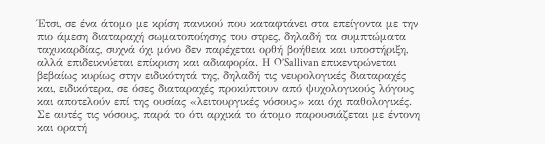Έτσι, σε ένα άτομο με κρίση πανικού που καταφτάνει στα επείγοντα με την πιο άμεση διαταραχή σωματοποίησης του στρες, δηλαδή τα συμπτώματα ταχυκαρδίας, συχνά όχι μόνο δεν παρέχεται ορθή βοήθεια και υποστήριξη, αλλά επιδεικνύεται επίκριση και αδιαφορία. Η O’Sallivan επικεντρώνεται βεβαίως κυρίως στην ειδικότητά της, δηλαδή τις νευρολογικές διαταραχές και, ειδικότερα, σε όσες διαταραχές προκύπτουν από ψυχολογικούς λόγους και αποτελούν επί της ουσίας «λειτουργικές νόσους» και όχι παθολογικές. Σε αυτές τις νόσους, παρά το ότι αρχικά το άτομο παρουσιάζεται με έντονη και ορατή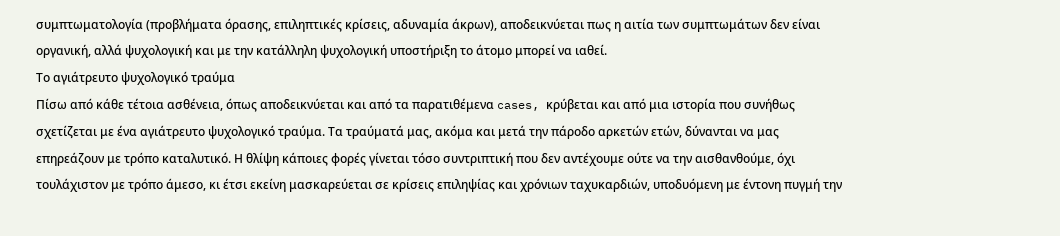συμπτωματολογία (προβλήματα όρασης, επιληπτικές κρίσεις, αδυναμία άκρων), αποδεικνύεται πως η αιτία των συμπτωμάτων δεν είναι οργανική, αλλά ψυχολογική και με την κατάλληλη ψυχολογική υποστήριξη το άτομο μπορεί να ιαθεί.
Το αγιάτρευτο ψυχολογικό τραύμα
Πίσω από κάθε τέτοια ασθένεια, όπως αποδεικνύεται και από τα παρατιθέμενα cases, κρύβεται και από μια ιστορία που συνήθως σχετίζεται με ένα αγιάτρευτο ψυχολογικό τραύμα. Τα τραύματά μας, ακόμα και μετά την πάροδο αρκετών ετών, δύνανται να μας επηρεάζουν με τρόπο καταλυτικό. Η θλίψη κάποιες φορές γίνεται τόσο συντριπτική που δεν αντέχουμε ούτε να την αισθανθούμε, όχι τουλάχιστον με τρόπο άμεσο, κι έτσι εκείνη μασκαρεύεται σε κρίσεις επιληψίας και χρόνιων ταχυκαρδιών, υποδυόμενη με έντονη πυγμή την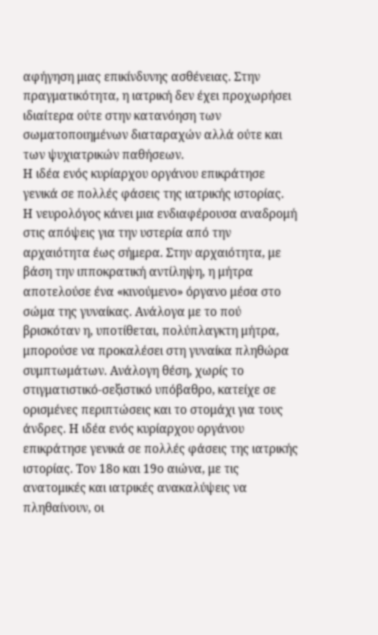αφήγηση μιας επικίνδυνης ασθένειας. Στην πραγματικότητα, η ιατρική δεν έχει προχωρήσει ιδιαίτερα ούτε στην κατανόηση των σωματοποιημένων διαταραχών αλλά ούτε και των ψυχιατρικών παθήσεων.
Η ιδέα ενός κυρίαρχου οργάνου επικράτησε γενικά σε πολλές φάσεις της ιατρικής ιστορίας.
Η νευρολόγος κάνει μια ενδιαφέρουσα αναδρομή στις απόψεις για την υστερία από την αρχαιότητα έως σήμερα. Στην αρχαιότητα, με βάση την ιπποκρατική αντίληψη, η μήτρα αποτελούσε ένα «κινούμενο» όργανο μέσα στο σώμα της γυναίκας. Ανάλογα με το πού βρισκόταν η, υποτίθεται, πολύπλαγκτη μήτρα, μπορούσε να προκαλέσει στη γυναίκα πληθώρα συμπτωμάτων. Ανάλογη θέση, χωρίς το στιγματιστικό-σεξιστικό υπόβαθρο, κατείχε σε ορισμένες περιπτώσεις και το στομάχι για τους άνδρες. Η ιδέα ενός κυρίαρχου οργάνου επικράτησε γενικά σε πολλές φάσεις της ιατρικής ιστορίας. Τον 18ο και 19ο αιώνα, με τις ανατομικές και ιατρικές ανακαλύψεις να πληθαίνουν, οι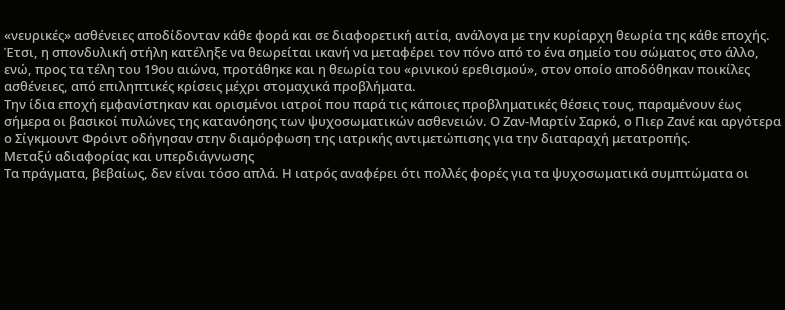«νευρικές» ασθένειες αποδίδονταν κάθε φορά και σε διαφορετική αιτία, ανάλογα με την κυρίαρχη θεωρία της κάθε εποχής. Έτσι, η σπονδυλική στήλη κατέληξε να θεωρείται ικανή να μεταφέρει τον πόνο από το ένα σημείο του σώματος στο άλλο, ενώ, προς τα τέλη του 19ου αιώνα, προτάθηκε και η θεωρία του «ρινικού ερεθισμού», στον οποίο αποδόθηκαν ποικίλες ασθένειες, από επιληπτικές κρίσεις μέχρι στομαχικά προβλήματα.
Την ίδια εποχή εμφανίστηκαν και ορισμένοι ιατροί που παρά τις κάποιες προβληματικές θέσεις τους, παραμένουν έως σήμερα οι βασικοί πυλώνες της κατανόησης των ψυχοσωματικών ασθενειών. Ο Ζαν-Μαρτίν Σαρκό, ο Πιερ Ζανέ και αργότερα ο Σίγκμουντ Φρόιντ οδήγησαν στην διαμόρφωση της ιατρικής αντιμετώπισης για την διαταραχή μετατροπής.
Μεταξύ αδιαφορίας και υπερδιάγνωσης
Τα πράγματα, βεβαίως, δεν είναι τόσο απλά. Η ιατρός αναφέρει ότι πολλές φορές για τα ψυχοσωματικά συμπτώματα οι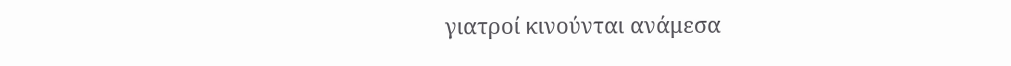γιατροί κινούνται ανάμεσα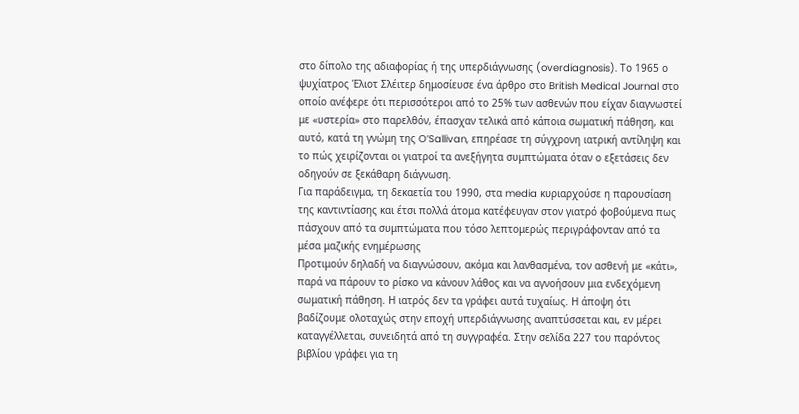στο δίπολο της αδιαφορίας ή της υπερδιάγνωσης (overdiagnosis). Το 1965 ο ψυχίατρος Έλιοτ Σλέιτερ δημοσίευσε ένα άρθρο στο British Medical Journal στο οποίο ανέφερε ότι περισσότεροι από το 25% των ασθενών που είχαν διαγνωστεί με «υστερία» στο παρελθόν, έπασχαν τελικά από κάποια σωματική πάθηση, και αυτό, κατά τη γνώμη της O’Sallivan, επηρέασε τη σύγχρονη ιατρική αντίληψη και το πώς χειρίζονται οι γιατροί τα ανεξήγητα συμπτώματα όταν ο εξετάσεις δεν οδηγούν σε ξεκάθαρη διάγνωση.
Για παράδειγμα, τη δεκαετία του 1990, στα media κυριαρχούσε η παρουσίαση της καντιντίασης και έτσι πολλά άτομα κατέφευγαν στον γιατρό φοβούμενα πως πάσχουν από τα συμπτώματα που τόσο λεπτομερώς περιγράφονταν από τα μέσα μαζικής ενημέρωσης
Προτιμούν δηλαδή να διαγνώσουν, ακόμα και λανθασμένα, τον ασθενή με «κάτι», παρά να πάρουν το ρίσκο να κάνουν λάθος και να αγνοήσουν μια ενδεχόμενη σωματική πάθηση. Η ιατρός δεν τα γράφει αυτά τυχαίως. Η άποψη ότι βαδίζουμε ολοταχώς στην εποχή υπερδιάγνωσης αναπτύσσεται και, εν μέρει καταγγέλλεται, συνειδητά από τη συγγραφέα. Στην σελίδα 227 του παρόντος βιβλίου γράφει για τη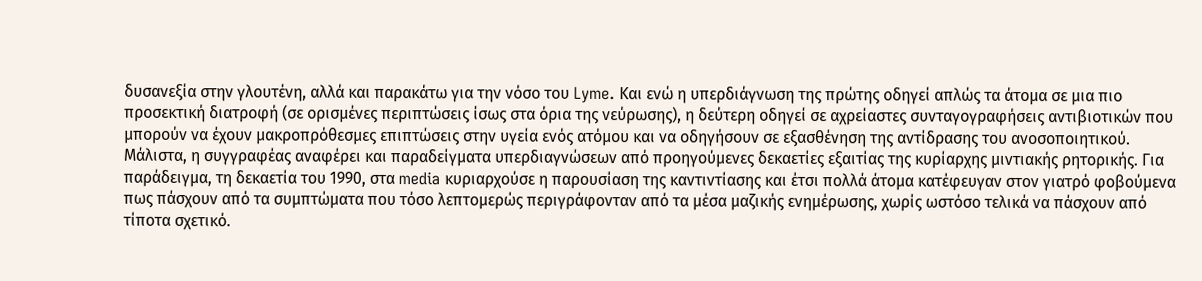δυσανεξία στην γλουτένη, αλλά και παρακάτω για την νόσο του Lyme. Και ενώ η υπερδιάγνωση της πρώτης οδηγεί απλώς τα άτομα σε μια πιο προσεκτική διατροφή (σε ορισμένες περιπτώσεις ίσως στα όρια της νεύρωσης), η δεύτερη οδηγεί σε αχρείαστες συνταγογραφήσεις αντιβιοτικών που μπορούν να έχουν μακροπρόθεσμες επιπτώσεις στην υγεία ενός ατόμου και να οδηγήσουν σε εξασθένηση της αντίδρασης του ανοσοποιητικού. Μάλιστα, η συγγραφέας αναφέρει και παραδείγματα υπερδιαγνώσεων από προηγούμενες δεκαετίες εξαιτίας της κυρίαρχης μιντιακής ρητορικής. Για παράδειγμα, τη δεκαετία του 1990, στα media κυριαρχούσε η παρουσίαση της καντιντίασης και έτσι πολλά άτομα κατέφευγαν στον γιατρό φοβούμενα πως πάσχουν από τα συμπτώματα που τόσο λεπτομερώς περιγράφονταν από τα μέσα μαζικής ενημέρωσης, χωρίς ωστόσο τελικά να πάσχουν από τίποτα σχετικό.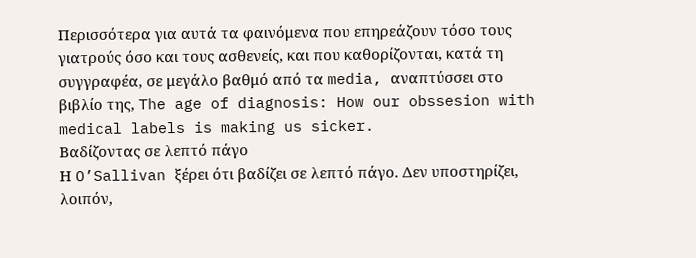Περισσότερα για αυτά τα φαινόμενα που επηρεάζουν τόσο τους γιατρούς όσο και τους ασθενείς, και που καθορίζονται, κατά τη συγγραφέα, σε μεγάλο βαθμό από τα media, αναπτύσσει στο βιβλίο της, The age of diagnosis: How our obssesion with medical labels is making us sicker.
Βαδίζοντας σε λεπτό πάγο
Η O’Sallivan ξέρει ότι βαδίζει σε λεπτό πάγο. Δεν υποστηρίζει, λοιπόν,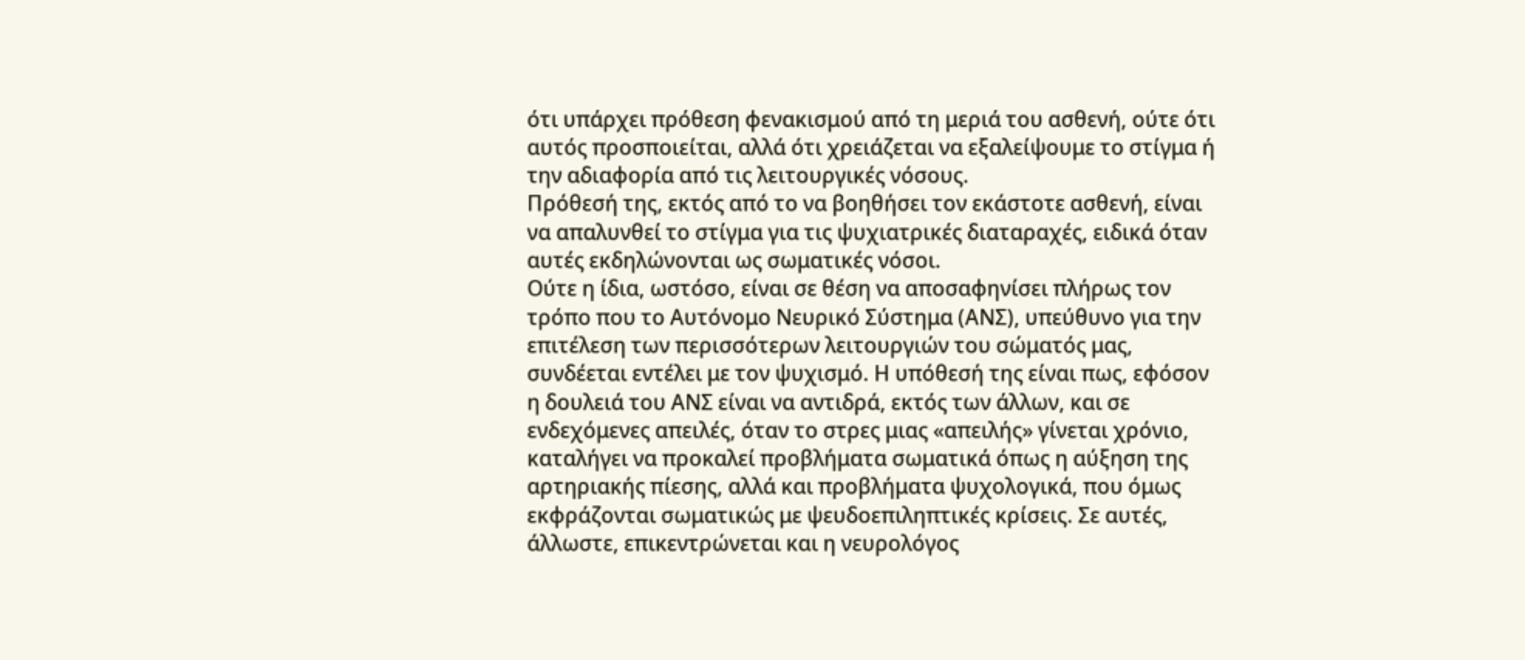ότι υπάρχει πρόθεση φενακισμού από τη μεριά του ασθενή, ούτε ότι αυτός προσποιείται, αλλά ότι χρειάζεται να εξαλείψουμε το στίγμα ή την αδιαφορία από τις λειτουργικές νόσους.
Πρόθεσή της, εκτός από το να βοηθήσει τον εκάστοτε ασθενή, είναι να απαλυνθεί το στίγμα για τις ψυχιατρικές διαταραχές, ειδικά όταν αυτές εκδηλώνονται ως σωματικές νόσοι.
Ούτε η ίδια, ωστόσο, είναι σε θέση να αποσαφηνίσει πλήρως τον τρόπο που το Αυτόνομο Νευρικό Σύστημα (ΑΝΣ), υπεύθυνο για την επιτέλεση των περισσότερων λειτουργιών του σώματός μας, συνδέεται εντέλει με τον ψυχισμό. Η υπόθεσή της είναι πως, εφόσον η δουλειά του ΑΝΣ είναι να αντιδρά, εκτός των άλλων, και σε ενδεχόμενες απειλές, όταν το στρες μιας «απειλής» γίνεται χρόνιο, καταλήγει να προκαλεί προβλήματα σωματικά όπως η αύξηση της αρτηριακής πίεσης, αλλά και προβλήματα ψυχολογικά, που όμως εκφράζονται σωματικώς με ψευδοεπιληπτικές κρίσεις. Σε αυτές, άλλωστε, επικεντρώνεται και η νευρολόγος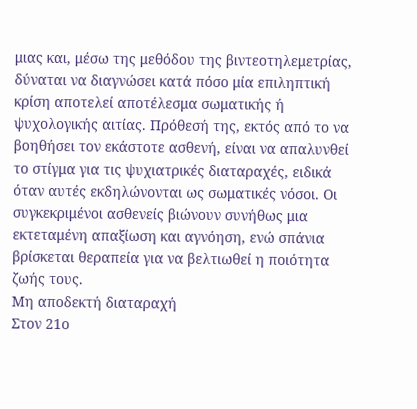μιας και, μέσω της μεθόδου της βιντεοτηλεμετρίας, δύναται να διαγνώσει κατά πόσο μία επιληπτική κρίση αποτελεί αποτέλεσμα σωματικής ή ψυχολογικής αιτίας. Πρόθεσή της, εκτός από το να βοηθήσει τον εκάστοτε ασθενή, είναι να απαλυνθεί το στίγμα για τις ψυχιατρικές διαταραχές, ειδικά όταν αυτές εκδηλώνονται ως σωματικές νόσοι. Οι συγκεκριμένοι ασθενείς βιώνουν συνήθως μια εκτεταμένη απαξίωση και αγνόηση, ενώ σπάνια βρίσκεται θεραπεία για να βελτιωθεί η ποιότητα ζωής τους.
Μη αποδεκτή διαταραχή
Στον 21ο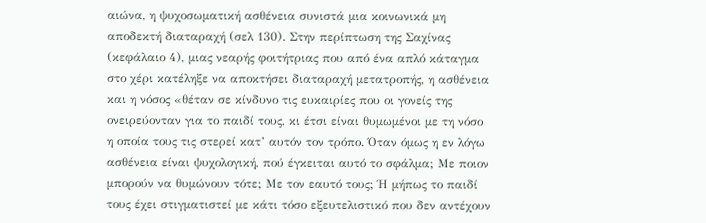αιώνα, η ψυχοσωματική ασθένεια συνιστά μια κοινωνικά μη αποδεκτή διαταραχή (σελ 130). Στην περίπτωση της Σαχίνας (κεφάλαιο 4), μιας νεαρής φοιτήτριας που από ένα απλό κάταγμα στο χέρι κατέληξε να αποκτήσει διαταραχή μετατροπής, η ασθένεια και η νόσος «θέταν σε κίνδυνο τις ευκαιρίες που οι γονείς της ονειρεύονταν για το παιδί τους, κι έτσι είναι θυμωμένοι με τη νόσο η οποία τους τις στερεί κατ’ αυτόν τον τρόπο. Όταν όμως η εν λόγω ασθένεια είναι ψυχολογική, πού έγκειται αυτό το σφάλμα; Με ποιον μπορούν να θυμώνουν τότε; Με τον εαυτό τους; Ή μήπως το παιδί τους έχει στιγματιστεί με κάτι τόσο εξευτελιστικό που δεν αντέχουν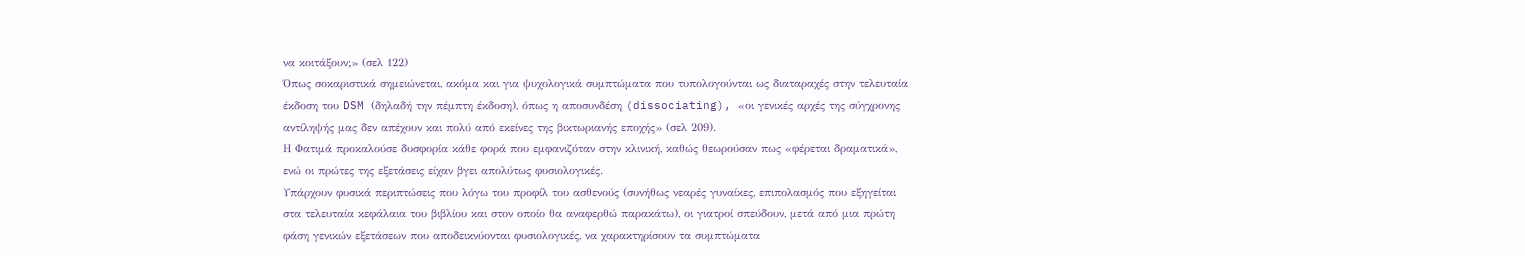να κοιτάξουν;» (σελ 122)
Όπως σοκαριστικά σημειώνεται, ακόμα και για ψυχολογικά συμπτώματα που τυπολογούνται ως διαταραχές στην τελευταία έκδοση του DSM (δηλαδή την πέμπτη έκδοση), όπως η αποσυνδέση (dissociating), «οι γενικές αρχές της σύγχρονης αντίληψής μας δεν απέχουν και πολύ από εκείνες της βικτωριανής εποχής» (σελ 209).
Η Φατιμά προκαλούσε δυσφορία κάθε φορά που εμφανιζόταν στην κλινική, καθώς θεωρούσαν πως «φέρεται δραματικά», ενώ οι πρώτες της εξετάσεις είχαν βγει απολύτως φυσιολογικές.
Υπάρχουν φυσικά περιπτώσεις που λόγω του προφίλ του ασθενούς (συνήθως νεαρές γυναίκες, επιπολασμός που εξηγείται στα τελευταία κεφάλαια του βιβλίου και στον οποίο θα αναφερθώ παρακάτω), οι γιατροί σπεύδουν, μετά από μια πρώτη φάση γενικών εξετάσεων που αποδεικνύονται φυσιολογικές, να χαρακτηρίσουν τα συμπτώματα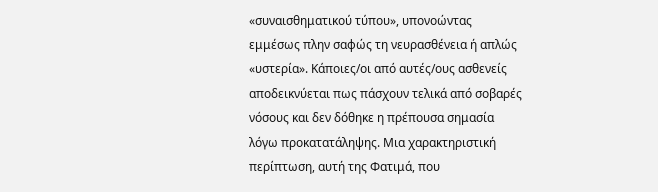«συναισθηματικού τύπου», υπονοώντας εμμέσως πλην σαφώς τη νευρασθένεια ή απλώς «υστερία». Κάποιες/οι από αυτές/ους ασθενείς αποδεικνύεται πως πάσχουν τελικά από σοβαρές νόσους και δεν δόθηκε η πρέπουσα σημασία λόγω προκατατάληψης. Μια χαρακτηριστική περίπτωση, αυτή της Φατιμά, που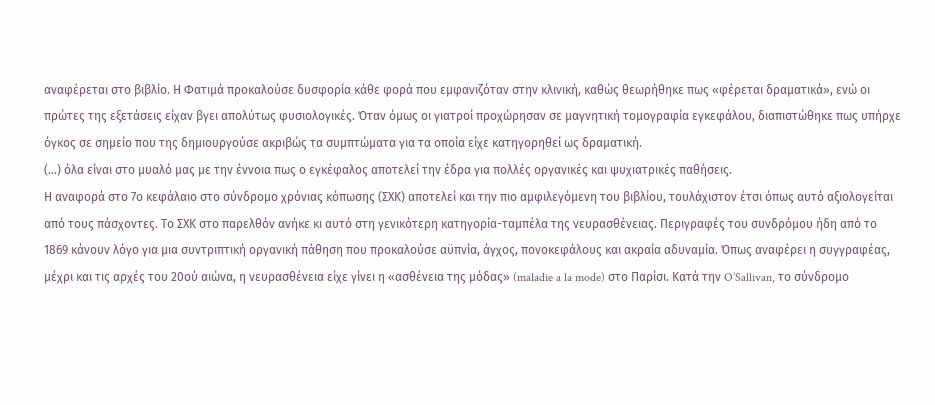αναφέρεται στο βιβλίο. Η Φατιμά προκαλούσε δυσφορία κάθε φορά που εμφανιζόταν στην κλινική, καθώς θεωρήθηκε πως «φέρεται δραματικά», ενώ οι πρώτες της εξετάσεις είχαν βγει απολύτως φυσιολογικές. Όταν όμως οι γιατροί προχώρησαν σε μαγνητική τομογραφία εγκεφάλου, διαπιστώθηκε πως υπήρχε όγκος σε σημείο που της δημιουργούσε ακριβώς τα συμπτώματα για τα οποία είχε κατηγορηθεί ως δραματική.
(...) όλα είναι στο μυαλό μας με την έννοια πως ο εγκέφαλος αποτελεί την έδρα για πολλές οργανικές και ψυχιατρικές παθήσεις.
Η αναφορά στο 7ο κεφάλαιο στο σύνδρομο χρόνιας κόπωσης (ΣΧΚ) αποτελεί και την πιο αμφιλεγόμενη του βιβλίου, τουλάχιστον έτσι όπως αυτό αξιολογείται από τους πάσχοντες. Το ΣΧΚ στο παρελθόν ανήκε κι αυτό στη γενικότερη κατηγορία-ταμπέλα της νευρασθένειας. Περιγραφές του συνδρόμου ήδη από το 1869 κάνουν λόγο για μια συντριπτική οργανική πάθηση που προκαλούσε αϋπνία, άγχος, πονοκεφάλους και ακραία αδυναμία. Όπως αναφέρει η συγγραφέας, μέχρι και τις αρχές του 20ού αιώνα, η νευρασθένεια είχε γίνει η «ασθένεια της μόδας» (maladie a la mode) στο Παρίσι. Κατά την O’Sallivan, το σύνδρομο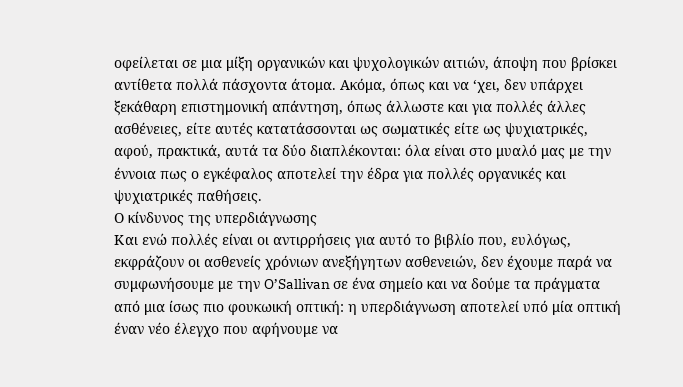οφείλεται σε μια μίξη οργανικών και ψυχολογικών αιτιών, άποψη που βρίσκει αντίθετα πολλά πάσχοντα άτομα. Ακόμα, όπως και να ‘χει, δεν υπάρχει ξεκάθαρη επιστημονική απάντηση, όπως άλλωστε και για πολλές άλλες ασθένειες, είτε αυτές κατατάσσονται ως σωματικές είτε ως ψυχιατρικές, αφού, πρακτικά, αυτά τα δύο διαπλέκονται: όλα είναι στο μυαλό μας με την έννοια πως ο εγκέφαλος αποτελεί την έδρα για πολλές οργανικές και ψυχιατρικές παθήσεις.
Ο κίνδυνος της υπερδιάγνωσης
Και ενώ πολλές είναι οι αντιρρήσεις για αυτό το βιβλίο που, ευλόγως, εκφράζουν οι ασθενείς χρόνιων ανεξήγητων ασθενειών, δεν έχουμε παρά να συμφωνήσουμε με την O’Sallivan σε ένα σημείο και να δούμε τα πράγματα από μια ίσως πιο φουκωική οπτική: η υπερδιάγνωση αποτελεί υπό μία οπτική έναν νέο έλεγχο που αφήνουμε να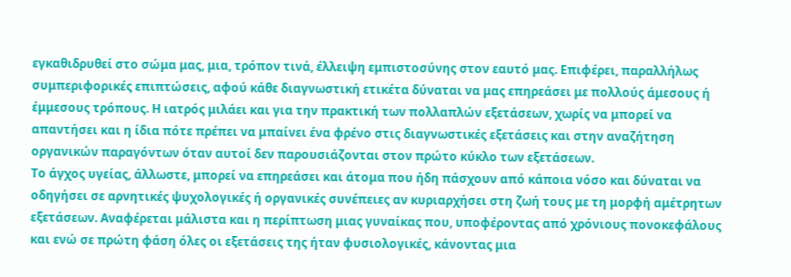εγκαθιδρυθεί στο σώμα μας, μια, τρόπον τινά, έλλειψη εμπιστοσύνης στον εαυτό μας. Επιφέρει, παραλλήλως συμπεριφορικές επιπτώσεις, αφού κάθε διαγνωστική ετικέτα δύναται να μας επηρεάσει με πολλούς άμεσους ή έμμεσους τρόπους. Η ιατρός μιλάει και για την πρακτική των πολλαπλών εξετάσεων, χωρίς να μπορεί να απαντήσει και η ίδια πότε πρέπει να μπαίνει ένα φρένο στις διαγνωστικές εξετάσεις και στην αναζήτηση οργανικών παραγόντων όταν αυτοί δεν παρουσιάζονται στον πρώτο κύκλο των εξετάσεων.
Το άγχος υγείας, άλλωστε, μπορεί να επηρεάσει και άτομα που ήδη πάσχουν από κάποια νόσο και δύναται να οδηγήσει σε αρνητικές ψυχολογικές ή οργανικές συνέπειες αν κυριαρχήσει στη ζωή τους με τη μορφή αμέτρητων εξετάσεων. Αναφέρεται μάλιστα και η περίπτωση μιας γυναίκας που, υποφέροντας από χρόνιους πονοκεφάλους και ενώ σε πρώτη φάση όλες οι εξετάσεις της ήταν φυσιολογικές, κάνοντας μια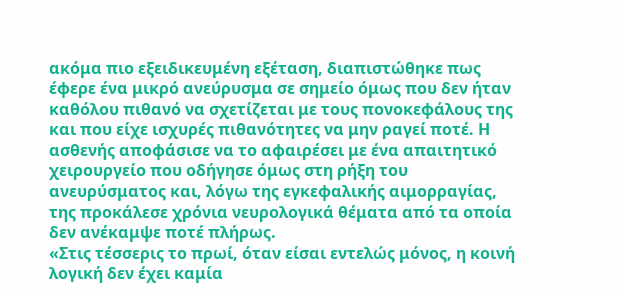ακόμα πιο εξειδικευμένη εξέταση, διαπιστώθηκε πως έφερε ένα μικρό ανεύρυσμα σε σημείο όμως που δεν ήταν καθόλου πιθανό να σχετίζεται με τους πονοκεφάλους της και που είχε ισχυρές πιθανότητες να μην ραγεί ποτέ. Η ασθενής αποφάσισε να το αφαιρέσει με ένα απαιτητικό χειρουργείο που οδήγησε όμως στη ρήξη του ανευρύσματος και, λόγω της εγκεφαλικής αιμορραγίας, της προκάλεσε χρόνια νευρολογικά θέματα από τα οποία δεν ανέκαμψε ποτέ πλήρως.
«Στις τέσσερις το πρωί, όταν είσαι εντελώς μόνος, η κοινή λογική δεν έχει καμία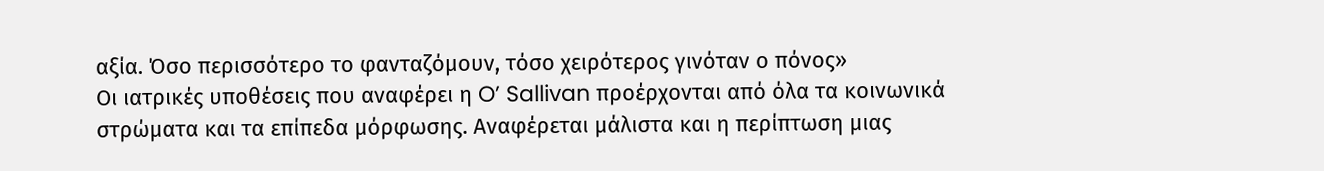αξία. Όσο περισσότερο το φανταζόμουν, τόσο χειρότερος γινόταν ο πόνος»
Οι ιατρικές υποθέσεις που αναφέρει η O’ Sallivan προέρχονται από όλα τα κοινωνικά στρώματα και τα επίπεδα μόρφωσης. Αναφέρεται μάλιστα και η περίπτωση μιας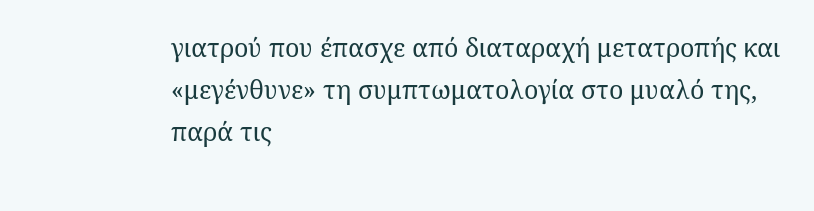γιατρού που έπασχε από διαταραχή μετατροπής και «μεγένθυνε» τη συμπτωματολογία στο μυαλό της, παρά τις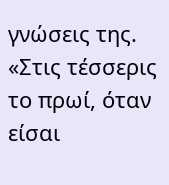γνώσεις της. «Στις τέσσερις το πρωί, όταν είσαι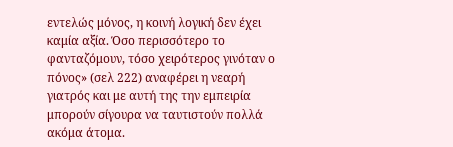εντελώς μόνος, η κοινή λογική δεν έχει καμία αξία. Όσο περισσότερο το φανταζόμουν, τόσο χειρότερος γινόταν ο πόνος» (σελ 222) αναφέρει η νεαρή γιατρός και με αυτή της την εμπειρία μπορούν σίγουρα να ταυτιστούν πολλά ακόμα άτομα.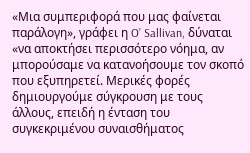«Μια συμπεριφορά που μας φαίνεται παράλογη», γράφει η O’ Sallivan, δύναται «να αποκτήσει περισσότερο νόημα, αν μπορούσαμε να κατανοήσουμε τον σκοπό που εξυπηρετεί. Μερικές φορές δημιουργούμε σύγκρουση με τους άλλους, επειδή η ένταση του συγκεκριμένου συναισθήματος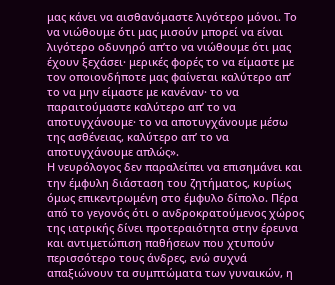μας κάνει να αισθανόμαστε λιγότερο μόνοι. Το να νιώθουμε ότι μας μισούν μπορεί να είναι λιγότερο οδυνηρό απ’το να νιώθουμε ότι μας έχουν ξεχάσει· μερικές φορές το να είμαστε με τον οποιονδήποτε μας φαίνεται καλύτερο απ’ το να μην είμαστε με κανέναν· το να παραιτούμαστε καλύτερο απ’ το να αποτυγχάνουμε· το να αποτυγχάνουμε μέσω της ασθένειας, καλύτερο απ’ το να αποτυγχάνουμε απλώς».
Η νευρόλογος δεν παραλείπει να επισημάνει και την έμφυλη διάσταση του ζητήματος, κυρίως όμως επικεντρωμένη στο έμφυλο δίπολο. Πέρα από το γεγονός ότι ο ανδροκρατούμενος χώρος της ιατρικής δίνει προτεραιότητα στην έρευνα και αντιμετώπιση παθήσεων που χτυπούν περισσότερο τους άνδρες, ενώ συχνά απαξιώνουν τα συμπτώματα των γυναικών, η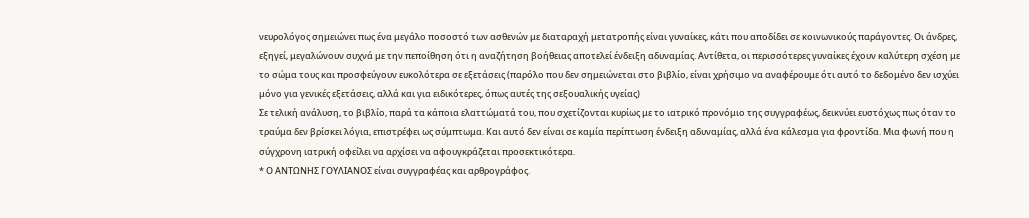νευρολόγος σημειώνει πως ένα μεγάλο ποσοστό των ασθενών με διαταραχή μετατροπής είναι γυναίκες, κάτι που αποδίδει σε κοινωνικούς παράγοντες. Οι άνδρες, εξηγεί, μεγαλώνουν συχνά με την πεποίθηση ότι η αναζήτηση βοήθειας αποτελεί ένδειξη αδυναμίας. Αντίθετα, οι περισσότερες γυναίκες έχουν καλύτερη σχέση με το σώμα τους και προσφεύγουν ευκολότερα σε εξετάσεις (παρόλο που δεν σημειώνεται στο βιβλίο, είναι χρήσιμο να αναφέρουμε ότι αυτό το δεδομένο δεν ισχύει μόνο για γενικές εξετάσεις, αλλά και για ειδικότερες, όπως αυτές της σεξουαλικής υγείας)
Σε τελική ανάλυση, το βιβλίο, παρά τα κάποια ελαττώματά του, που σχετίζονται κυρίως με το ιατρικό προνόμιο της συγγραφέως, δεικνύει ευστόχως πως όταν το τραύμα δεν βρίσκει λόγια, επιστρέφει ως σύμπτωμα. Και αυτό δεν είναι σε καμία περίπτωση ένδειξη αδυναμίας, αλλά ένα κάλεσμα για φροντίδα. Μια φωνή που η σύγχρονη ιατρική οφείλει να αρχίσει να αφουγκράζεται προσεκτικότερα.
* Ο ΑΝΤΩΝΗΣ ΓΟΥΛΙΑΝΟΣ είναι συγγραφέας και αρθρογράφος.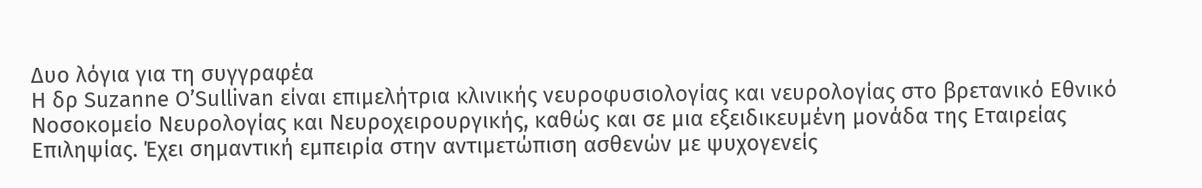Δυο λόγια για τη συγγραφέα
Η δρ Suzanne O’Sullivan είναι επιμελήτρια κλινικής νευροφυσιολογίας και νευρολογίας στο βρετανικό Εθνικό Νοσοκομείο Νευρολογίας και Νευροχειρουργικής, καθώς και σε μια εξειδικευμένη μονάδα της Εταιρείας Επιληψίας. Έχει σημαντική εμπειρία στην αντιμετώπιση ασθενών με ψυχογενείς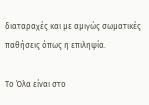διαταραχές και με αμιγώς σωματικές παθήσεις όπως η επιληψία.

Το Όλα είναι στο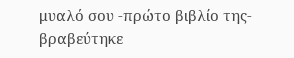μυαλό σου -πρώτο βιβλίο της- βραβεύτηκε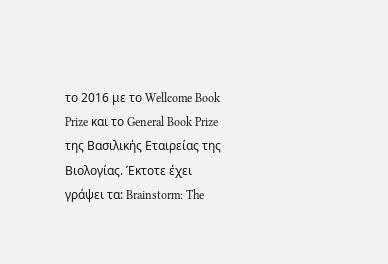το 2016 με το Wellcome Book Prize και το General Book Prize της Βασιλικής Εταιρείας της Βιολογίας. Έκτοτε έχει γράψει τα: Brainstorm: The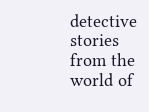detective stories from the world of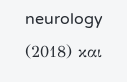neurology (2018) και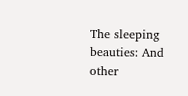The sleeping beauties: And other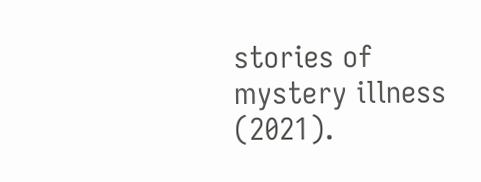stories of mystery illness (2021).